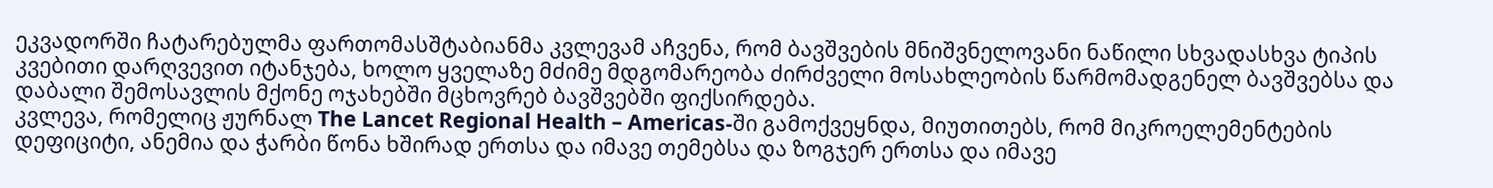ეკვადორში ჩატარებულმა ფართომასშტაბიანმა კვლევამ აჩვენა, რომ ბავშვების მნიშვნელოვანი ნაწილი სხვადასხვა ტიპის კვებითი დარღვევით იტანჯება, ხოლო ყველაზე მძიმე მდგომარეობა ძირძველი მოსახლეობის წარმომადგენელ ბავშვებსა და დაბალი შემოსავლის მქონე ოჯახებში მცხოვრებ ბავშვებში ფიქსირდება.
კვლევა, რომელიც ჟურნალ The Lancet Regional Health – Americas-ში გამოქვეყნდა, მიუთითებს, რომ მიკროელემენტების დეფიციტი, ანემია და ჭარბი წონა ხშირად ერთსა და იმავე თემებსა და ზოგჯერ ერთსა და იმავე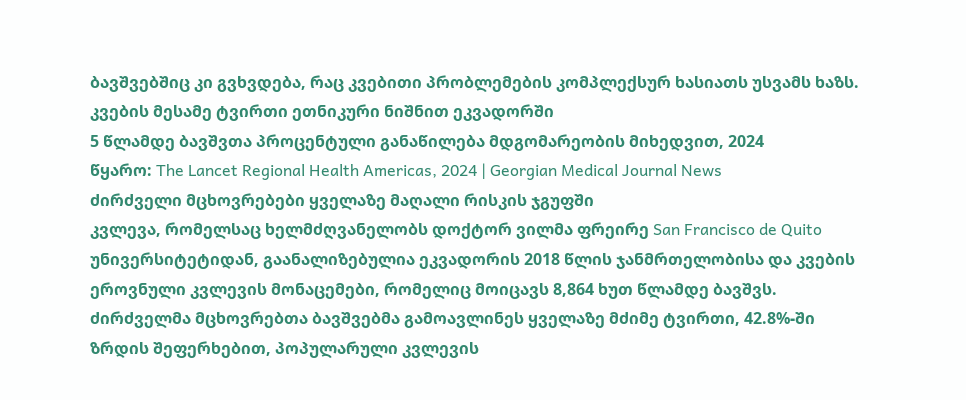ბავშვებშიც კი გვხვდება, რაც კვებითი პრობლემების კომპლექსურ ხასიათს უსვამს ხაზს.
კვების მესამე ტვირთი ეთნიკური ნიშნით ეკვადორში
5 წლამდე ბავშვთა პროცენტული განაწილება მდგომარეობის მიხედვით, 2024
წყარო: The Lancet Regional Health Americas, 2024 | Georgian Medical Journal News
ძირძველი მცხოვრებები ყველაზე მაღალი რისკის ჯგუფში
კვლევა, რომელსაც ხელმძღვანელობს დოქტორ ვილმა ფრეირე San Francisco de Quito უნივერსიტეტიდან, გაანალიზებულია ეკვადორის 2018 წლის ჯანმრთელობისა და კვების ეროვნული კვლევის მონაცემები, რომელიც მოიცავს 8,864 ხუთ წლამდე ბავშვს. ძირძველმა მცხოვრებთა ბავშვებმა გამოავლინეს ყველაზე მძიმე ტვირთი, 42.8%-ში ზრდის შეფერხებით, პოპულარული კვლევის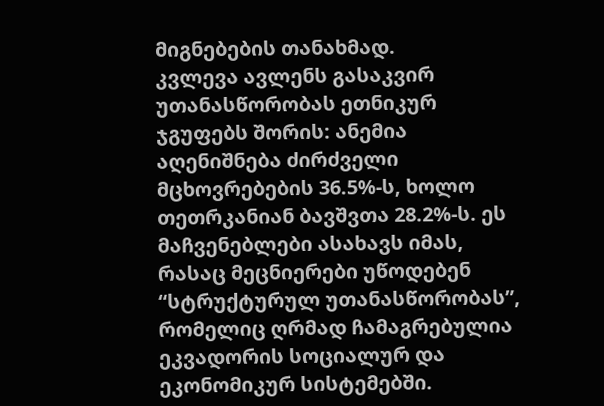მიგნებების თანახმად.
კვლევა ავლენს გასაკვირ უთანასწორობას ეთნიკურ ჯგუფებს შორის: ანემია აღენიშნება ძირძველი მცხოვრებების 36.5%-ს, ხოლო თეთრკანიან ბავშვთა 28.2%-ს. ეს მაჩვენებლები ასახავს იმას, რასაც მეცნიერები უწოდებენ “სტრუქტურულ უთანასწორობას”, რომელიც ღრმად ჩამაგრებულია ეკვადორის სოციალურ და ეკონომიკურ სისტემებში.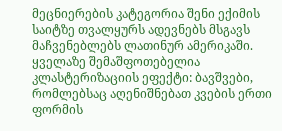მეცნიერების კატეგორია შენი ექიმის საიტზე თვალყურს ადევნებს მსგავს მაჩვენებლებს ლათინურ ამერიკაში.
ყველაზე შემაშფოთებელია კლასტერიზაციის ეფექტი: ბავშვები, რომლებსაც აღენიშნებათ კვების ერთი ფორმის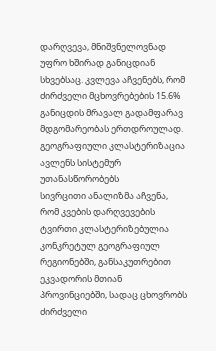დარღვევა, მნიშვნელოვნად უფრო ხშირად განიცდიან სხვებსაც. კვლევა აჩვენებს, რომ ძირძველი მცხოვრებების 15.6% განიცდის მრავალ გადამფარავ მდგომარეობას ერთდროულად.
გეოგრაფიული კლასტერიზაცია ავლენს სისტემურ უთანასწორობებს
სივრცითი ანალიზმა აჩვენა, რომ კვების დარღვევების ტვირთი კლასტერიზებულია კონკრეტულ გეოგრაფიულ რეგიონებში, განსაკუთრებით ეკვადორის მთიან პროვინციებში, სადაც ცხოვრობს ძირძველი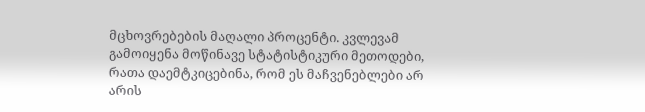მცხოვრებების მაღალი პროცენტი. კვლევამ გამოიყენა მოწინავე სტატისტიკური მეთოდები, რათა დაემტკიცებინა, რომ ეს მაჩვენებლები არ არის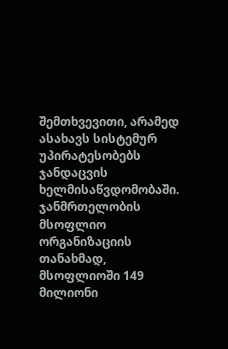შემთხვევითი, არამედ ასახავს სისტემურ უპირატესობებს ჯანდაცვის ხელმისაწვდომობაში.
ჯანმრთელობის მსოფლიო ორგანიზაციის თანახმად, მსოფლიოში 149 მილიონი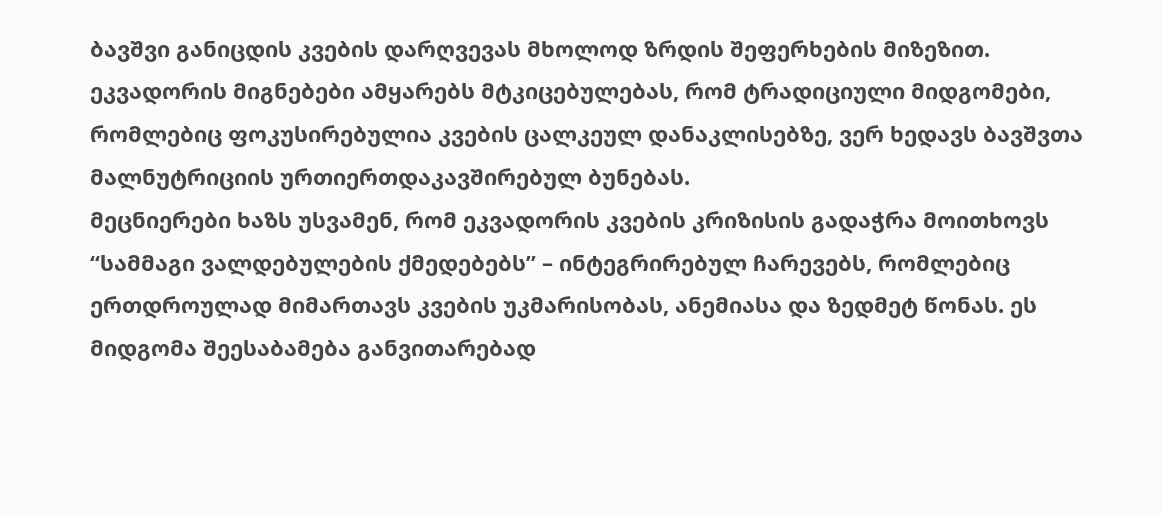ბავშვი განიცდის კვების დარღვევას მხოლოდ ზრდის შეფერხების მიზეზით. ეკვადორის მიგნებები ამყარებს მტკიცებულებას, რომ ტრადიციული მიდგომები, რომლებიც ფოკუსირებულია კვების ცალკეულ დანაკლისებზე, ვერ ხედავს ბავშვთა მალნუტრიციის ურთიერთდაკავშირებულ ბუნებას.
მეცნიერები ხაზს უსვამენ, რომ ეკვადორის კვების კრიზისის გადაჭრა მოითხოვს “სამმაგი ვალდებულების ქმედებებს” – ინტეგრირებულ ჩარევებს, რომლებიც ერთდროულად მიმართავს კვების უკმარისობას, ანემიასა და ზედმეტ წონას. ეს მიდგომა შეესაბამება განვითარებად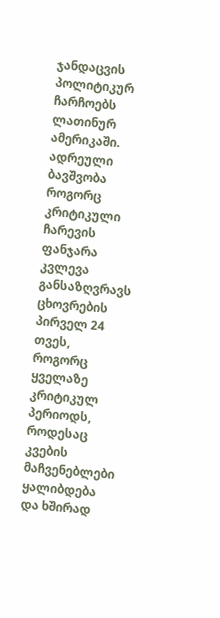ჯანდაცვის პოლიტიკურ ჩარჩოებს ლათინურ ამერიკაში.
ადრეული ბავშვობა როგორც კრიტიკული ჩარევის ფანჯარა
კვლევა განსაზღვრავს ცხოვრების პირველ 24 თვეს, როგორც ყველაზე კრიტიკულ პერიოდს, როდესაც კვების მაჩვენებლები ყალიბდება და ხშირად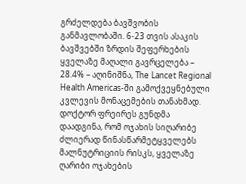გრძელდება ბავშვობის განმავლობაში. 6-23 თვის ასაკის ბავშვებში ზრდის შეფერხების ყველაზე მაღალი გავრცელება – 28.4% – აღინიშნა, The Lancet Regional Health Americas-ში გამოქვეყნებული კვლევის მონაცემების თანახმად.
დოქტორ ფრეირეს გუნდმა დაადგინა, რომ ოჯახის სიღარიბე ძლიერად წინასწარმეტყველებს მალნუტრიციის რისკს, ყველაზე ღარიბი ოჯახების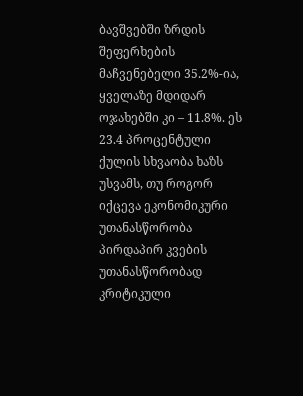ბავშვებში ზრდის შეფერხების მაჩვენებელი 35.2%-ია, ყველაზე მდიდარ ოჯახებში კი – 11.8%. ეს 23.4 პროცენტული ქულის სხვაობა ხაზს უსვამს, თუ როგორ იქცევა ეკონომიკური უთანასწორობა პირდაპირ კვების უთანასწორობად კრიტიკული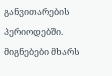განვითარების პერიოდებში.
მიგნებები მხარს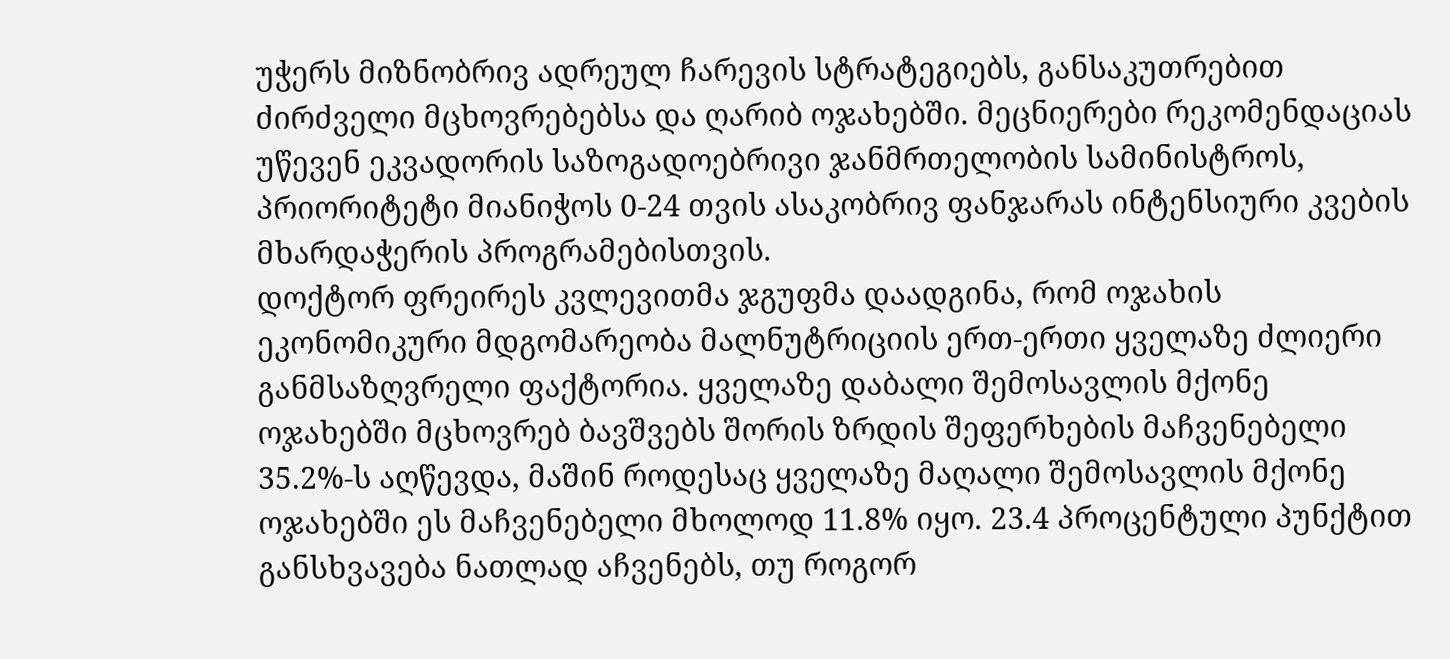უჭერს მიზნობრივ ადრეულ ჩარევის სტრატეგიებს, განსაკუთრებით ძირძველი მცხოვრებებსა და ღარიბ ოჯახებში. მეცნიერები რეკომენდაციას უწევენ ეკვადორის საზოგადოებრივი ჯანმრთელობის სამინისტროს, პრიორიტეტი მიანიჭოს 0-24 თვის ასაკობრივ ფანჯარას ინტენსიური კვების მხარდაჭერის პროგრამებისთვის.
დოქტორ ფრეირეს კვლევითმა ჯგუფმა დაადგინა, რომ ოჯახის ეკონომიკური მდგომარეობა მალნუტრიციის ერთ-ერთი ყველაზე ძლიერი განმსაზღვრელი ფაქტორია. ყველაზე დაბალი შემოსავლის მქონე ოჯახებში მცხოვრებ ბავშვებს შორის ზრდის შეფერხების მაჩვენებელი 35.2%-ს აღწევდა, მაშინ როდესაც ყველაზე მაღალი შემოსავლის მქონე ოჯახებში ეს მაჩვენებელი მხოლოდ 11.8% იყო. 23.4 პროცენტული პუნქტით განსხვავება ნათლად აჩვენებს, თუ როგორ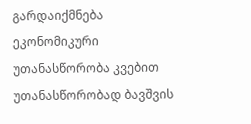გარდაიქმნება ეკონომიკური უთანასწორობა კვებით უთანასწორობად ბავშვის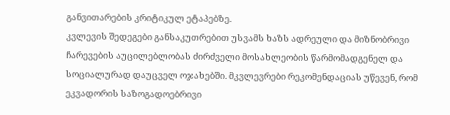განვითარების კრიტიკულ ეტაპებზე.
კვლევის შედეგები განსაკუთრებით უსვამს ხაზს ადრეული და მიზნობრივი ჩარევების აუცილებლობას ძირძველი მოსახლეობის წარმომადგენელ და სოციალურად დაუცველ ოჯახებში. მკვლევრები რეკომენდაციას უწევენ, რომ ეკვადორის საზოგადოებრივი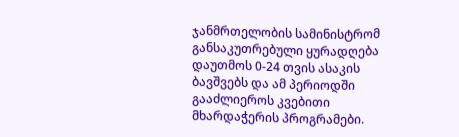ჯანმრთელობის სამინისტრომ განსაკუთრებული ყურადღება დაუთმოს 0-24 თვის ასაკის ბავშვებს და ამ პერიოდში გააძლიეროს კვებითი მხარდაჭერის პროგრამები.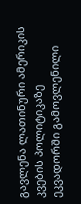გავლენა ლათინური ამერიკის კვების პოლიტიკაზე
ეკვადორში გამოვლენილი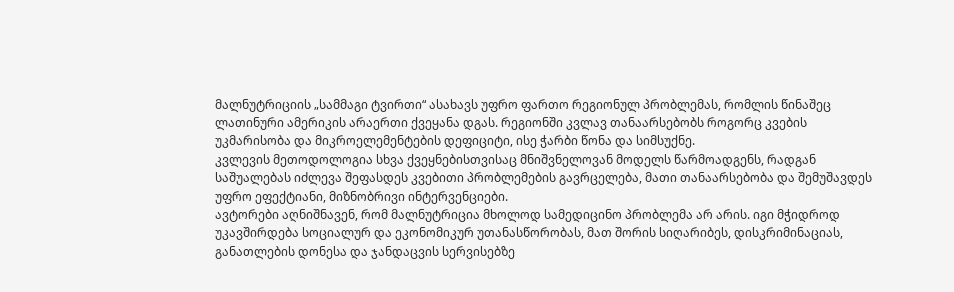მალნუტრიციის „სამმაგი ტვირთი“ ასახავს უფრო ფართო რეგიონულ პრობლემას, რომლის წინაშეც ლათინური ამერიკის არაერთი ქვეყანა დგას. რეგიონში კვლავ თანაარსებობს როგორც კვების უკმარისობა და მიკროელემენტების დეფიციტი, ისე ჭარბი წონა და სიმსუქნე.
კვლევის მეთოდოლოგია სხვა ქვეყნებისთვისაც მნიშვნელოვან მოდელს წარმოადგენს, რადგან საშუალებას იძლევა შეფასდეს კვებითი პრობლემების გავრცელება, მათი თანაარსებობა და შემუშავდეს უფრო ეფექტიანი, მიზნობრივი ინტერვენციები.
ავტორები აღნიშნავენ, რომ მალნუტრიცია მხოლოდ სამედიცინო პრობლემა არ არის. იგი მჭიდროდ უკავშირდება სოციალურ და ეკონომიკურ უთანასწორობას, მათ შორის სიღარიბეს, დისკრიმინაციას, განათლების დონესა და ჯანდაცვის სერვისებზე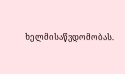ხელმისაწვდომობას.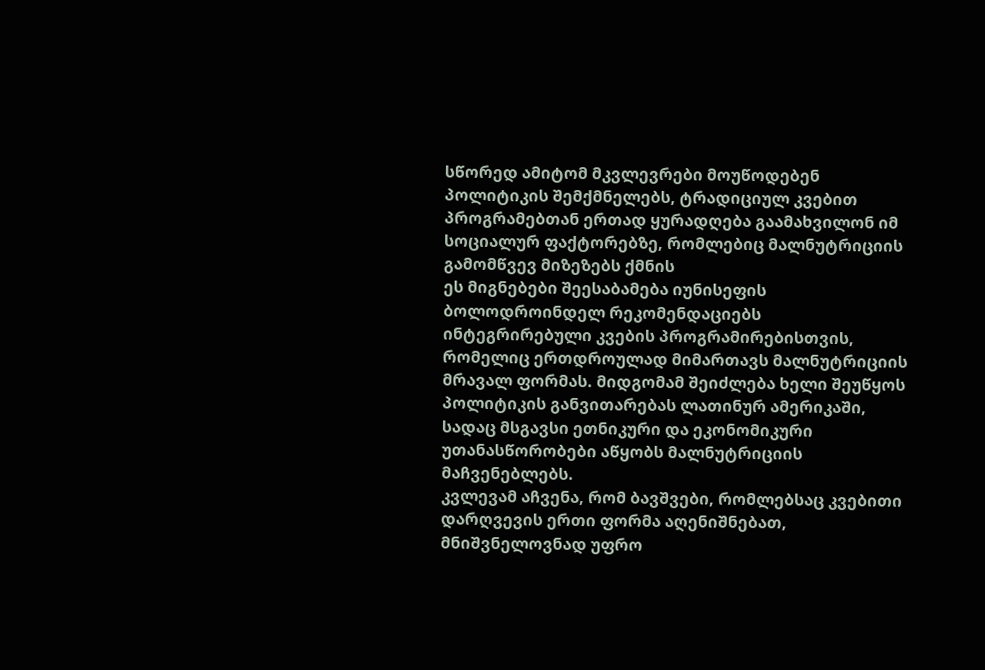სწორედ ამიტომ მკვლევრები მოუწოდებენ პოლიტიკის შემქმნელებს, ტრადიციულ კვებით პროგრამებთან ერთად ყურადღება გაამახვილონ იმ სოციალურ ფაქტორებზე, რომლებიც მალნუტრიციის გამომწვევ მიზეზებს ქმნის
ეს მიგნებები შეესაბამება იუნისეფის ბოლოდროინდელ რეკომენდაციებს ინტეგრირებული კვების პროგრამირებისთვის, რომელიც ერთდროულად მიმართავს მალნუტრიციის მრავალ ფორმას. მიდგომამ შეიძლება ხელი შეუწყოს პოლიტიკის განვითარებას ლათინურ ამერიკაში, სადაც მსგავსი ეთნიკური და ეკონომიკური უთანასწორობები აწყობს მალნუტრიციის მაჩვენებლებს.
კვლევამ აჩვენა, რომ ბავშვები, რომლებსაც კვებითი დარღვევის ერთი ფორმა აღენიშნებათ, მნიშვნელოვნად უფრო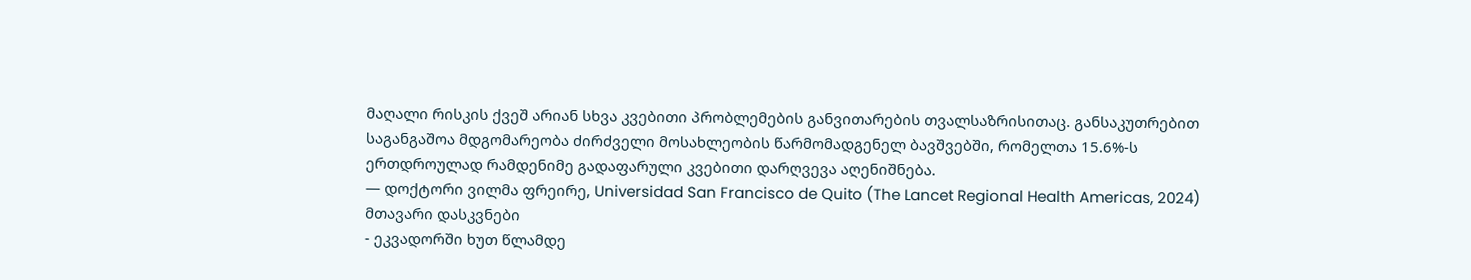მაღალი რისკის ქვეშ არიან სხვა კვებითი პრობლემების განვითარების თვალსაზრისითაც. განსაკუთრებით საგანგაშოა მდგომარეობა ძირძველი მოსახლეობის წარმომადგენელ ბავშვებში, რომელთა 15.6%-ს ერთდროულად რამდენიმე გადაფარული კვებითი დარღვევა აღენიშნება.
— დოქტორი ვილმა ფრეირე, Universidad San Francisco de Quito (The Lancet Regional Health Americas, 2024)
მთავარი დასკვნები
- ეკვადორში ხუთ წლამდე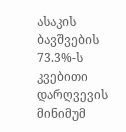ასაკის ბავშვების 73.3%-ს კვებითი დარღვევის მინიმუმ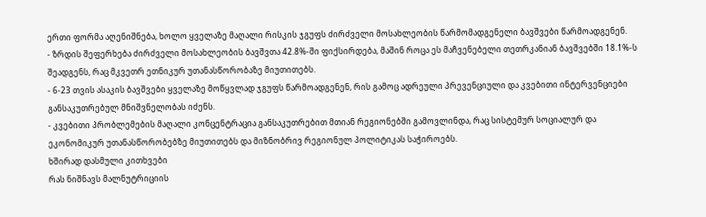ერთი ფორმა აღენიშნება, ხოლო ყველაზე მაღალი რისკის ჯგუფს ძირძველი მოსახლეობის წარმომადგენელი ბავშვები წარმოადგენენ.
- ზრდის შეფერხება ძირძველი მოსახლეობის ბავშვთა 42.8%-ში ფიქსირდება, მაშინ როცა ეს მაჩვენებელი თეთრკანიან ბავშვებში 18.1%-ს შეადგენს, რაც მკვეთრ ეთნიკურ უთანასწორობაზე მიუთითებს.
- 6-23 თვის ასაკის ბავშვები ყველაზე მოწყვლად ჯგუფს წარმოადგენენ, რის გამოც ადრეული პრევენციული და კვებითი ინტერვენციები განსაკუთრებულ მნიშვნელობას იძენს.
- კვებითი პრობლემების მაღალი კონცენტრაცია განსაკუთრებით მთიან რეგიონებში გამოვლინდა, რაც სისტემურ სოციალურ და ეკონომიკურ უთანასწორობებზე მიუთითებს და მიზნობრივ რეგიონულ პოლიტიკას საჭიროებს.
ხშირად დასმული კითხვები
რას ნიშნავს მალნუტრიციის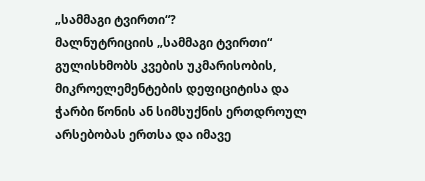„სამმაგი ტვირთი“?
მალნუტრიციის „სამმაგი ტვირთი“ გულისხმობს კვების უკმარისობის, მიკროელემენტების დეფიციტისა და ჭარბი წონის ან სიმსუქნის ერთდროულ არსებობას ერთსა და იმავე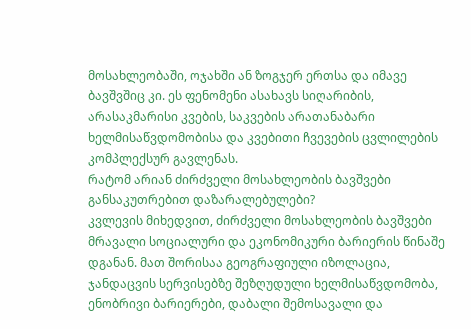მოსახლეობაში, ოჯახში ან ზოგჯერ ერთსა და იმავე ბავშვშიც კი. ეს ფენომენი ასახავს სიღარიბის, არასაკმარისი კვების, საკვების არათანაბარი ხელმისაწვდომობისა და კვებითი ჩვევების ცვლილების კომპლექსურ გავლენას.
რატომ არიან ძირძველი მოსახლეობის ბავშვები განსაკუთრებით დაზარალებულები?
კვლევის მიხედვით, ძირძველი მოსახლეობის ბავშვები მრავალი სოციალური და ეკონომიკური ბარიერის წინაშე დგანან. მათ შორისაა გეოგრაფიული იზოლაცია, ჯანდაცვის სერვისებზე შეზღუდული ხელმისაწვდომობა, ენობრივი ბარიერები, დაბალი შემოსავალი და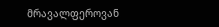მრავალფეროვან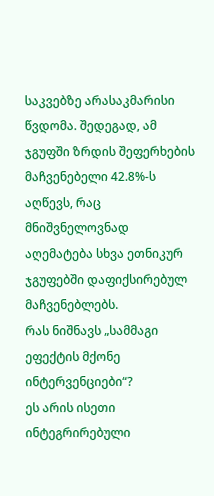საკვებზე არასაკმარისი წვდომა. შედეგად, ამ ჯგუფში ზრდის შეფერხების მაჩვენებელი 42.8%-ს აღწევს, რაც მნიშვნელოვნად აღემატება სხვა ეთნიკურ ჯგუფებში დაფიქსირებულ მაჩვენებლებს.
რას ნიშნავს „სამმაგი ეფექტის მქონე ინტერვენციები“?
ეს არის ისეთი ინტეგრირებული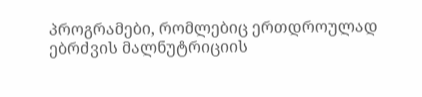პროგრამები, რომლებიც ერთდროულად ებრძვის მალნუტრიციის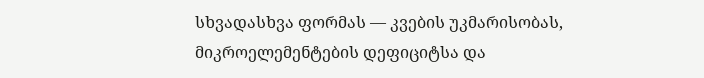სხვადასხვა ფორმას — კვების უკმარისობას, მიკროელემენტების დეფიციტსა და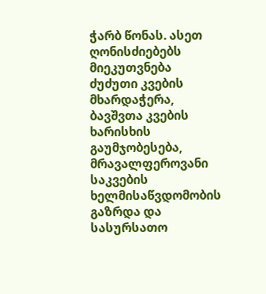ჭარბ წონას. ასეთ ღონისძიებებს მიეკუთვნება ძუძუთი კვების მხარდაჭერა, ბავშვთა კვების ხარისხის გაუმჯობესება, მრავალფეროვანი საკვების ხელმისაწვდომობის გაზრდა და სასურსათო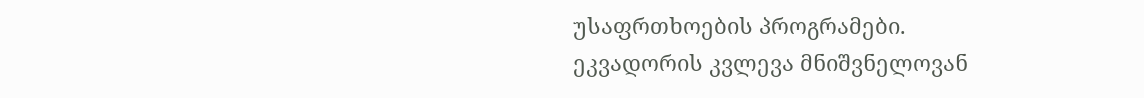უსაფრთხოების პროგრამები.
ეკვადორის კვლევა მნიშვნელოვან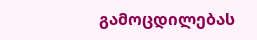გამოცდილებას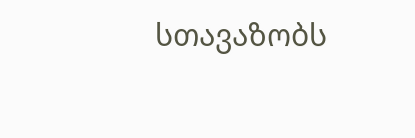სთავაზობს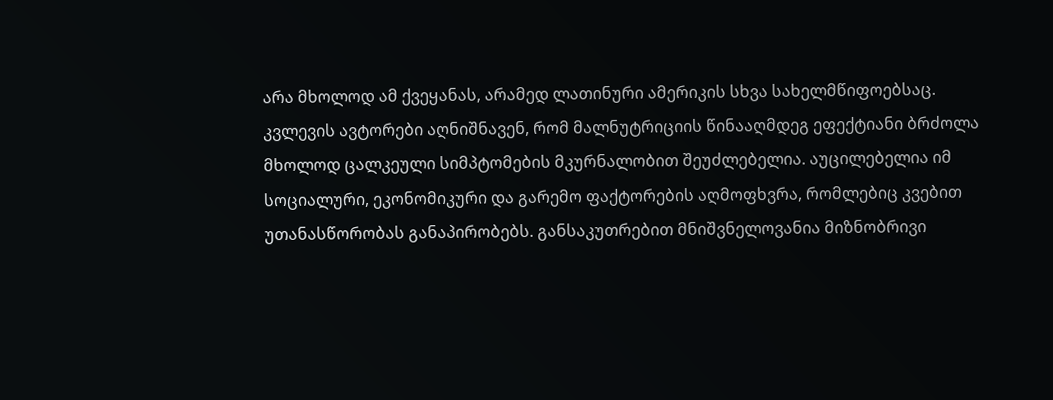არა მხოლოდ ამ ქვეყანას, არამედ ლათინური ამერიკის სხვა სახელმწიფოებსაც. კვლევის ავტორები აღნიშნავენ, რომ მალნუტრიციის წინააღმდეგ ეფექტიანი ბრძოლა მხოლოდ ცალკეული სიმპტომების მკურნალობით შეუძლებელია. აუცილებელია იმ სოციალური, ეკონომიკური და გარემო ფაქტორების აღმოფხვრა, რომლებიც კვებით უთანასწორობას განაპირობებს. განსაკუთრებით მნიშვნელოვანია მიზნობრივი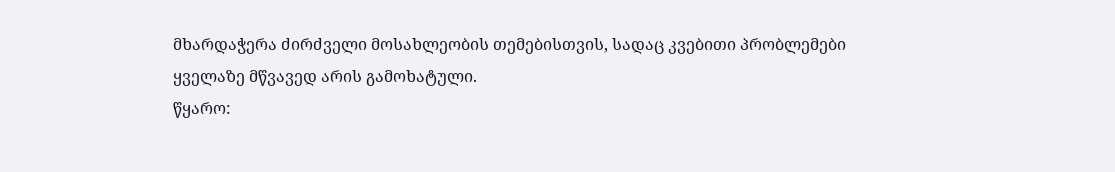მხარდაჭერა ძირძველი მოსახლეობის თემებისთვის, სადაც კვებითი პრობლემები ყველაზე მწვავედ არის გამოხატული.
წყარო: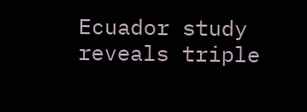Ecuador study reveals triple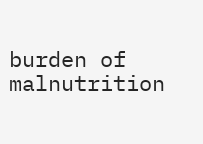burden of malnutrition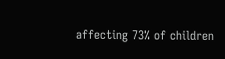affecting 73% of children